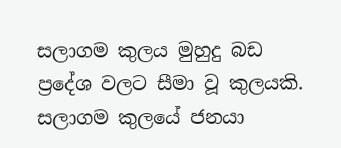සලාගම කුලය මුහුදු බඩ ප්‍රදේශ වලට සීමා වූ කුලයකි. සලාගම කුලයේ ජනයා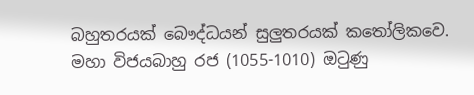බහුතරයක් බෞද්ධයන් සුලුතරයක් කතෝලිකවෙ. මහා විජයබාහු රජ (1055-1010) ඔටුණු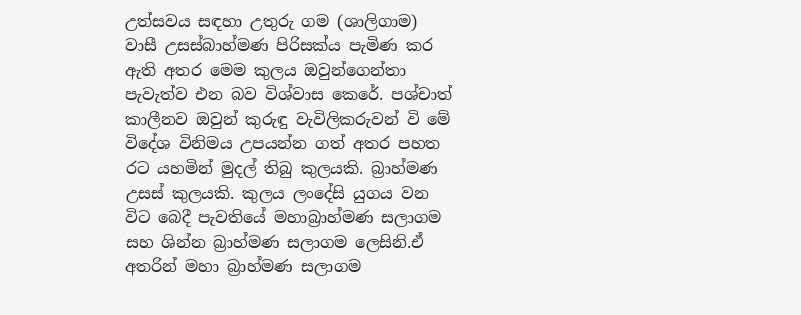උත්සවය සඳහා උතුරු ගම (ශාලිගාම) වාසී උසස්බාහ්මණ පිරිසක්ය පැමිණ කර ඇති අතර මෙම කුලය ඔවුන්ගෙන්තා පැවැත්ව එන බව විශ්වාස කෙරේ. පශ්චාත් කාලීනව ඔවුන් කුරුඳු වැවිලිකරුවන් වි මේ විදේශ විනිමය උපයන්න ගත් අතර පහත රට යහමින් මුදල් තිබු කුලයකි. බ්‍රාහ්මණ උසස් කුලයකි. කුලය ලංදේසි යුගය වන විට බෙදී පැවතියේ මහාබ්‍රාහ්මණ සලාගම සහ ශින්න බ්‍රාහ්මණ සලාගම ලෙසිනි.ඒ අතරින් මහා බ්‍රාහ්මණ සලාගම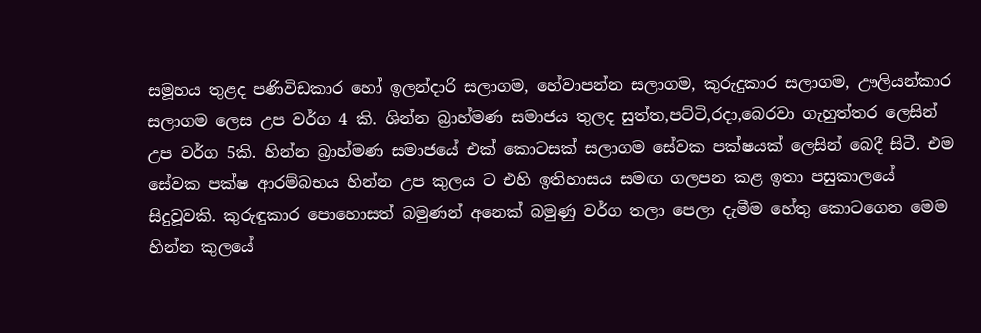සමූහය තුළද පණිවිඩකාර හෝ ඉලන්දාරි සලාගම, හේවාපන්න සලාගම, කුරුදුකාර සලාගම, ඌලියන්කාර සලාගම ලෙස උප වර්ග 4 කි. ශින්න බ්‍රාහ්මණ සමාජය තුලද සුත්ත,පට්ටි,රදා,බෙරවා ගැහුත්තර ලෙසින් උප වර්ග 5කි. හින්න බ්‍රාහ්මණ සමාජයේ එක් කොටසක් සලාගම සේවක පක්ෂයක් ලෙසින් බෙදී සිටී. එම සේවක පක්ෂ ආරම්බභය හින්න උප කුලය ට එහි ඉතිහාසය සමඟ ගලපන කළ ඉතා පසුකාලයේ සිදුවූවකි. කුරුඳුකාර පොහොසත් බමුණන් අනෙක් බමුණු වර්ග තලා පෙලා දැමීම හේතු කොටගෙන මෙම හින්න කුලයේ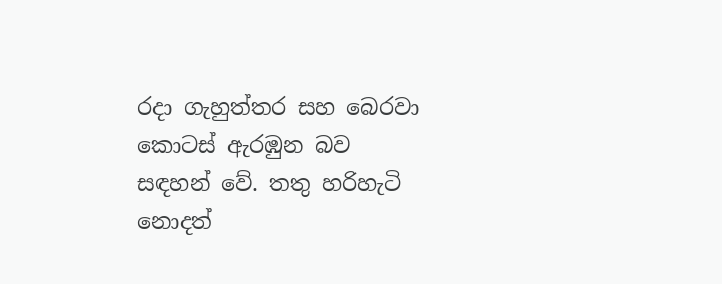රදා ගැහුත්තර සහ බෙරවා කොටස් ඇරඹුන බව සඳහන් වේ. තතු හරිහැටි නොදත්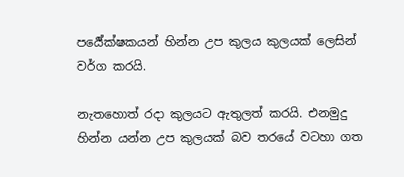පර්‍යේක්ෂකයන් හින්න උප කුලය කුලයක් ලෙසින් වර්ග කරයි.

නැතහොත් රදා කුලයට ඇතුලත් කරයි. එනමුදු හින්න යන්න උප කුලයක් බව තරයේ වටහා ගත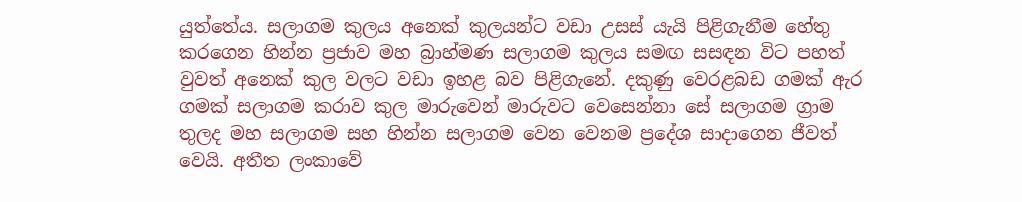යුත්තේය. සලාගම කුලය අනෙක් කුලයන්ට වඩා උසස් යැයි පිළිගැනීම හේතු කරගෙන හින්න ප්‍රජාව මහ බ්‍රාහ්මණ සලාගම කුලය සමඟ සසඳන විට පහත් වුවත් අනෙක් කුල වලට වඩා ඉහළ බව පිළිගැනේ. දකුණු වෙරළබඩ ගමක් ඇර ගමක් සලාගම කරාව කුල මාරුවෙන් මාරුවට වෙසෙන්නා සේ සලාගම ග්‍රාම තුලද මහ සලාගම සහ හින්න සලාගම වෙන වෙනම ප්‍රදේශ සාදාගෙන ජීවත් වෙයි. අතීත ලංකාවේ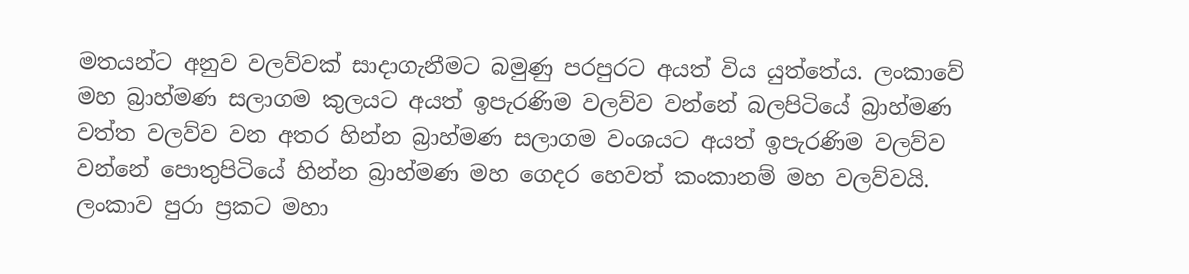මතයන්ට අනුව වලව්වක් සාදාගැනීමට බමුණු පරපුරට අයත් විය යුත්තේය. ලංකාවේ මහ බ්‍රාහ්මණ සලාගම කුලයට අයත් ඉපැරණිම වලව්ව වන්නේ බලපිටියේ බ්‍රාහ්මණ වත්ත වලව්ව වන අතර හින්න බ්‍රාහ්මණ සලාගම වංශයට අයත් ඉපැරණිම වලව්ව වන්නේ පොතුපිටියේ හින්න බ්‍රාහ්මණ මහ ගෙදර හෙවත් කංකානම් මහ වලව්වයි. ලංකාව පුරා ප්‍රකට මහා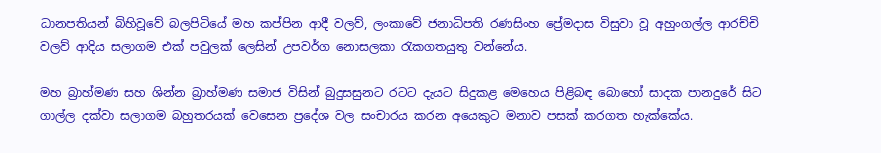ධානපතියන් බිහිවූවේ බලපිටියේ මහ කප්පින ආදී වලව්, ලංකාවේ ජනාධිපති රණසිංහ ප්‍රේමදාස විසුවා වූ අහුංගල්ල ආරච්චි වලව් ආදිය සලාගම එක් පවුලක් ලෙසින් උපවර්ග නොසලකා රැකගතයුතු වන්නේය.

මහ බ්‍රාහ්මණ සහ ශින්න බ්‍රාහ්මණ සමාජ විසින් බුදුසසුනට රටට දැයට සිදුකළ මෙහෙය පිළිබඳ බොහෝ සාදක පානදුරේ සිට ගාල්ල දක්වා සලාගම බහුතරයක් වෙසෙන ප්‍රදේශ වල සංචාරය කරන අයෙකුට මනාව පසක් කරගත හැක්කේය.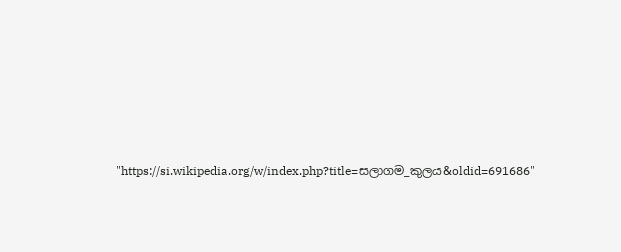"https://si.wikipedia.org/w/index.php?title=සලාගම_කුලය&oldid=691686"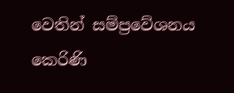වෙතින් සම්ප්‍රවේශනය කෙරිණි